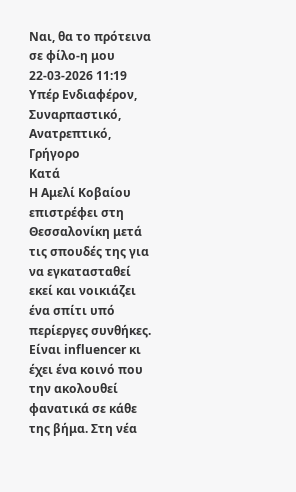Ναι, θα το πρότεινα σε φίλο-η μου
22-03-2026 11:19
Υπέρ Ενδιαφέρον, Συναρπαστικό, Ανατρεπτικό, Γρήγορο
Κατά
Η Αμελί Κοβαίου επιστρέφει στη Θεσσαλονίκη μετά τις σπουδές της για να εγκατασταθεί εκεί και νοικιάζει ένα σπίτι υπό περίεργες συνθήκες. Είναι influencer κι έχει ένα κοινό που την ακολουθεί φανατικά σε κάθε της βήμα. Στη νέα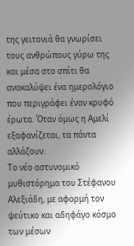της γειτονιά θα γνωρίσει τους ανθρώπους γύρω της και μέσα στο σπίτι θα ανακαλύψει ένα ημερολόγιο που περιγράφει έναν κρυφό έρωτα. Όταν όμως η Αμελί εξαφανίζεται, τα πάντα αλλάζουν.
Το νέο αστυνομικό μυθιστόρημα του Στέφανου Αλεξιάδη, με αφορμή τον ψεύτικο και αδηφάγο κόσμο των μέσων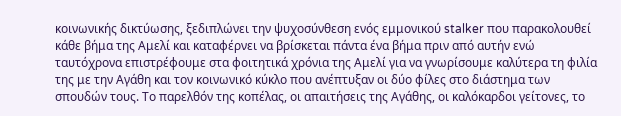κοινωνικής δικτύωσης, ξεδιπλώνει την ψυχοσύνθεση ενός εμμονικού stalker που παρακολουθεί κάθε βήμα της Αμελί και καταφέρνει να βρίσκεται πάντα ένα βήμα πριν από αυτήν ενώ ταυτόχρονα επιστρέφουμε στα φοιτητικά χρόνια της Αμελί για να γνωρίσουμε καλύτερα τη φιλία της με την Αγάθη και τον κοινωνικό κύκλο που ανέπτυξαν οι δύο φίλες στο διάστημα των σπουδών τους. Το παρελθόν της κοπέλας, οι απαιτήσεις της Αγάθης, οι καλόκαρδοι γείτονες, το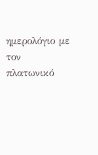ημερολόγιο με τον πλατωνικό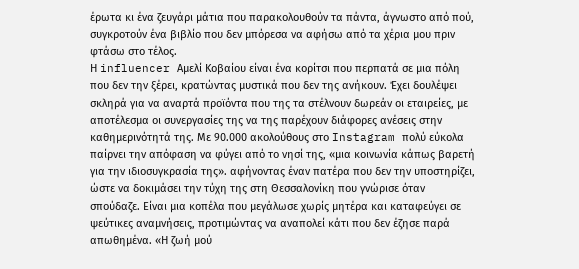έρωτα κι ένα ζευγάρι μάτια που παρακολουθούν τα πάντα, άγνωστο από πού, συγκροτούν ένα βιβλίο που δεν μπόρεσα να αφήσω από τα χέρια μου πριν φτάσω στο τέλος.
Η influencer Αμελί Κοβαίου είναι ένα κορίτσι που περπατά σε μια πόλη που δεν την ξέρει, κρατώντας μυστικά που δεν της ανήκουν. Έχει δουλέψει σκληρά για να αναρτά προϊόντα που της τα στέλνουν δωρεάν οι εταιρείες, με αποτέλεσμα οι συνεργασίες της να της παρέχουν διάφορες ανέσεις στην καθημερινότητά της. Με 90.000 ακολούθους στο Instagram πολύ εύκολα παίρνει την απόφαση να φύγει από το νησί της, «μια κοινωνία κάπως βαρετή για την ιδιοσυγκρασία της». αφήνοντας έναν πατέρα που δεν την υποστηρίζει, ώστε να δοκιμάσει την τύχη της στη Θεσσαλονίκη που γνώρισε όταν σπούδαζε. Είναι μια κοπέλα που μεγάλωσε χωρίς μητέρα και καταφεύγει σε ψεύτικες αναμνήσεις, προτιμώντας να αναπολεί κάτι που δεν έζησε παρά απωθημένα. «Η ζωή μού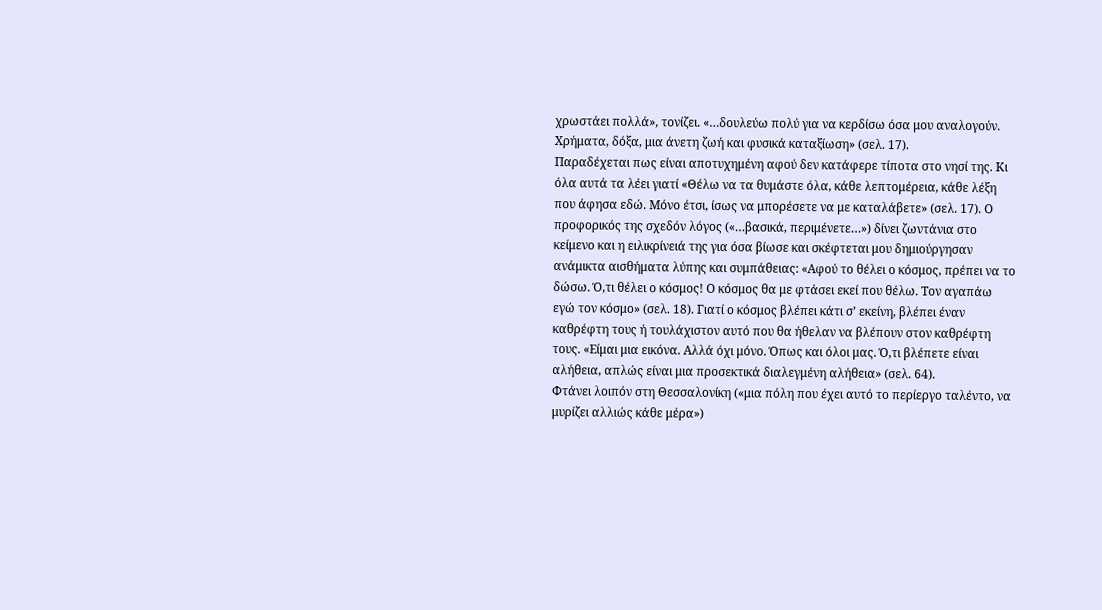χρωστάει πολλά», τονίζει. «…δουλεύω πολύ για να κερδίσω όσα μου αναλογούν. Χρήματα, δόξα, μια άνετη ζωή και φυσικά καταξίωση» (σελ. 17).
Παραδέχεται πως είναι αποτυχημένη αφού δεν κατάφερε τίποτα στο νησί της. Κι όλα αυτά τα λέει γιατί «Θέλω να τα θυμάστε όλα, κάθε λεπτομέρεια, κάθε λέξη που άφησα εδώ. Μόνο έτσι, ίσως να μπορέσετε να με καταλάβετε» (σελ. 17). Ο προφορικός της σχεδόν λόγος («…βασικά, περιμένετε…») δίνει ζωντάνια στο κείμενο και η ειλικρίνειά της για όσα βίωσε και σκέφτεται μου δημιούργησαν ανάμικτα αισθήματα λύπης και συμπάθειας: «Αφού το θέλει ο κόσμος, πρέπει να το δώσω. Ό,τι θέλει ο κόσμος! Ο κόσμος θα με φτάσει εκεί που θέλω. Τον αγαπάω εγώ τον κόσμο» (σελ. 18). Γιατί ο κόσμος βλέπει κάτι σ’ εκείνη, βλέπει έναν καθρέφτη τους ή τουλάχιστον αυτό που θα ήθελαν να βλέπουν στον καθρέφτη τους. «Είμαι μια εικόνα. Αλλά όχι μόνο. Όπως και όλοι μας. Ό,τι βλέπετε είναι αλήθεια, απλώς είναι μια προσεκτικά διαλεγμένη αλήθεια» (σελ. 64).
Φτάνει λοιπόν στη Θεσσαλονίκη («μια πόλη που έχει αυτό το περίεργο ταλέντο, να μυρίζει αλλιώς κάθε μέρα»)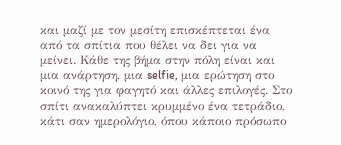και μαζί με τον μεσίτη επισκέπτεται ένα από τα σπίτια που θέλει να δει για να μείνει. Κάθε της βήμα στην πόλη είναι και μια ανάρτηση, μια selfie, μια ερώτηση στο κοινό της για φαγητό και άλλες επιλογές. Στο σπίτι ανακαλύπτει κρυμμένο ένα τετράδιο, κάτι σαν ημερολόγιο, όπου κάποιο πρόσωπο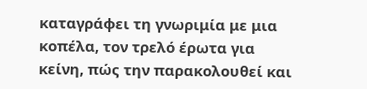καταγράφει τη γνωριμία με μια κοπέλα, τον τρελό έρωτα για κείνη, πώς την παρακολουθεί και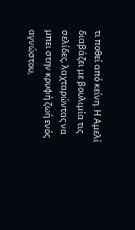τι ποθεί από κείνη. Η Αμελί διαβάζει με βουλιμία τις σελίδες, λαχταρώντας να μπει στην κρυφή ζωή ενός αγνώστου,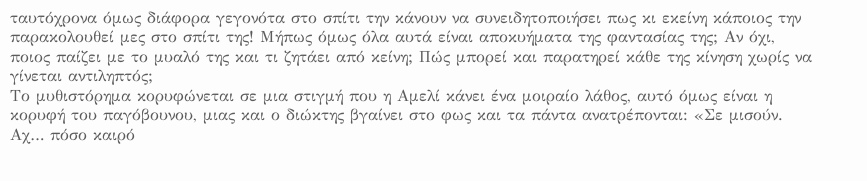ταυτόχρονα όμως διάφορα γεγονότα στο σπίτι την κάνουν να συνειδητοποιήσει πως κι εκείνη κάποιος την παρακολουθεί μες στο σπίτι της! Μήπως όμως όλα αυτά είναι αποκυήματα της φαντασίας της; Αν όχι, ποιος παίζει με το μυαλό της και τι ζητάει από κείνη; Πώς μπορεί και παρατηρεί κάθε της κίνηση χωρίς να γίνεται αντιληπτός;
Το μυθιστόρημα κορυφώνεται σε μια στιγμή που η Αμελί κάνει ένα μοιραίο λάθος, αυτό όμως είναι η κορυφή του παγόβουνου, μιας και ο διώκτης βγαίνει στο φως και τα πάντα ανατρέπονται: «Σε μισούν. Αχ… πόσο καιρό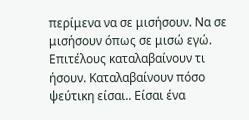περίμενα να σε μισήσουν. Να σε μισήσουν όπως σε μισώ εγώ. Επιτέλους καταλαβαίνουν τι ήσουν. Καταλαβαίνουν πόσο ψεύτικη είσαι.. Είσαι ένα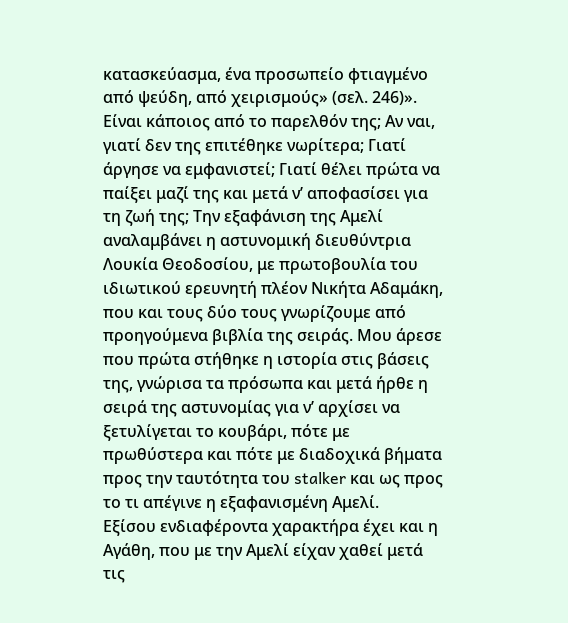κατασκεύασμα, ένα προσωπείο φτιαγμένο από ψεύδη, από χειρισμούς» (σελ. 246)». Είναι κάποιος από το παρελθόν της; Αν ναι, γιατί δεν της επιτέθηκε νωρίτερα; Γιατί άργησε να εμφανιστεί; Γιατί θέλει πρώτα να παίξει μαζί της και μετά ν’ αποφασίσει για τη ζωή της; Την εξαφάνιση της Αμελί αναλαμβάνει η αστυνομική διευθύντρια Λουκία Θεοδοσίου, με πρωτοβουλία του ιδιωτικού ερευνητή πλέον Νικήτα Αδαμάκη, που και τους δύο τους γνωρίζουμε από προηγούμενα βιβλία της σειράς. Μου άρεσε που πρώτα στήθηκε η ιστορία στις βάσεις της, γνώρισα τα πρόσωπα και μετά ήρθε η σειρά της αστυνομίας για ν’ αρχίσει να ξετυλίγεται το κουβάρι, πότε με πρωθύστερα και πότε με διαδοχικά βήματα προς την ταυτότητα του stalker και ως προς το τι απέγινε η εξαφανισμένη Αμελί.
Εξίσου ενδιαφέροντα χαρακτήρα έχει και η Αγάθη, που με την Αμελί είχαν χαθεί μετά τις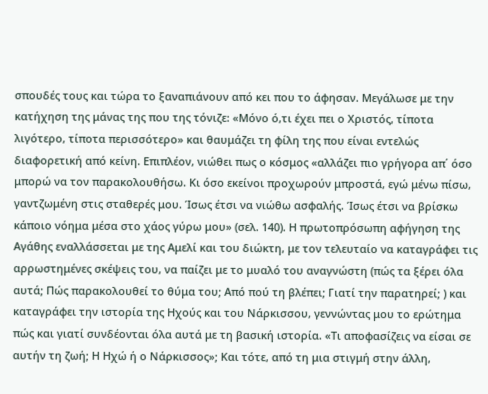σπουδές τους και τώρα το ξαναπιάνουν από κει που το άφησαν. Μεγάλωσε με την κατήχηση της μάνας της που της τόνιζε: «Μόνο ό,τι έχει πει ο Χριστός, τίποτα λιγότερο, τίποτα περισσότερο» και θαυμάζει τη φίλη της που είναι εντελώς διαφορετική από κείνη. Επιπλέον, νιώθει πως ο κόσμος «αλλάζει πιο γρήγορα απ΄ όσο μπορώ να τον παρακολουθήσω. Κι όσο εκείνοι προχωρούν μπροστά, εγώ μένω πίσω, γαντζωμένη στις σταθερές μου. Ίσως έτσι να νιώθω ασφαλής. Ίσως έτσι να βρίσκω κάποιο νόημα μέσα στο χάος γύρω μου» (σελ. 140). Η πρωτοπρόσωπη αφήγηση της Αγάθης εναλλάσσεται με της Αμελί και του διώκτη, με τον τελευταίο να καταγράφει τις αρρωστημένες σκέψεις του, να παίζει με το μυαλό του αναγνώστη (πώς τα ξέρει όλα αυτά; Πώς παρακολουθεί το θύμα του; Από πού τη βλέπει; Γιατί την παρατηρεί; ) και καταγράφει την ιστορία της Ηχούς και του Νάρκισσου, γεννώντας μου το ερώτημα πώς και γιατί συνδέονται όλα αυτά με τη βασική ιστορία. «Τι αποφασίζεις να είσαι σε αυτήν τη ζωή; Η Ηχώ ή ο Νάρκισσος»; Και τότε, από τη μια στιγμή στην άλλη,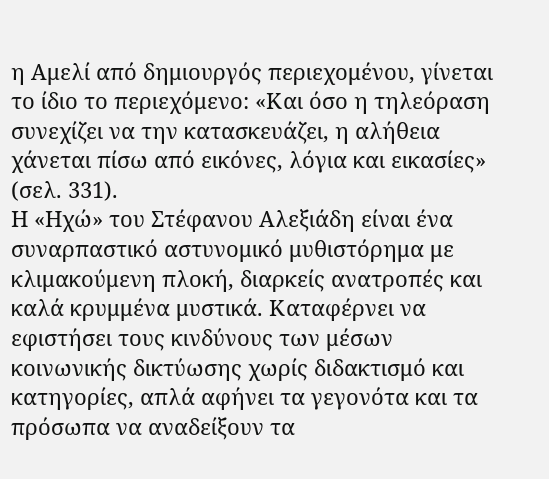η Αμελί από δημιουργός περιεχομένου, γίνεται το ίδιο το περιεχόμενο: «Και όσο η τηλεόραση συνεχίζει να την κατασκευάζει, η αλήθεια χάνεται πίσω από εικόνες, λόγια και εικασίες» (σελ. 331).
Η «Ηχώ» του Στέφανου Αλεξιάδη είναι ένα συναρπαστικό αστυνομικό μυθιστόρημα με κλιμακούμενη πλοκή, διαρκείς ανατροπές και καλά κρυμμένα μυστικά. Καταφέρνει να εφιστήσει τους κινδύνους των μέσων κοινωνικής δικτύωσης χωρίς διδακτισμό και κατηγορίες, απλά αφήνει τα γεγονότα και τα πρόσωπα να αναδείξουν τα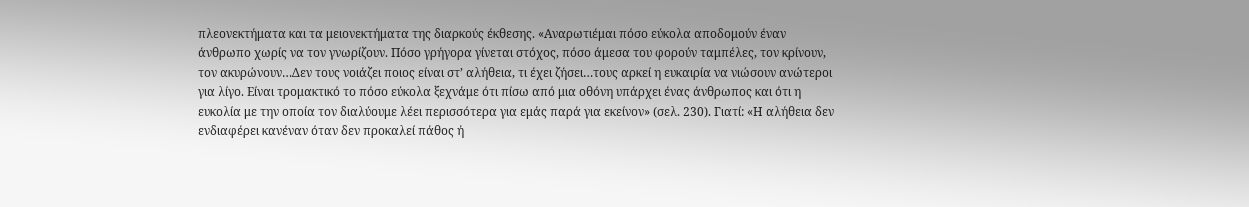πλεονεκτήματα και τα μειονεκτήματα της διαρκούς έκθεσης. «Αναρωτιέμαι πόσο εύκολα αποδομούν έναν άνθρωπο χωρίς να τον γνωρίζουν. Πόσο γρήγορα γίνεται στόχος, πόσο άμεσα του φορούν ταμπέλες, τον κρίνουν, τον ακυρώνουν…Δεν τους νοιάζει ποιος είναι στ’ αλήθεια, τι έχει ζήσει…τους αρκεί η ευκαιρία να νιώσουν ανώτεροι για λίγο. Είναι τρομακτικό το πόσο εύκολα ξεχνάμε ότι πίσω από μια οθόνη υπάρχει ένας άνθρωπος και ότι η ευκολία με την οποία τον διαλύουμε λέει περισσότερα για εμάς παρά για εκείνον» (σελ. 230). Γιατί: «Η αλήθεια δεν ενδιαφέρει κανέναν όταν δεν προκαλεί πάθος ή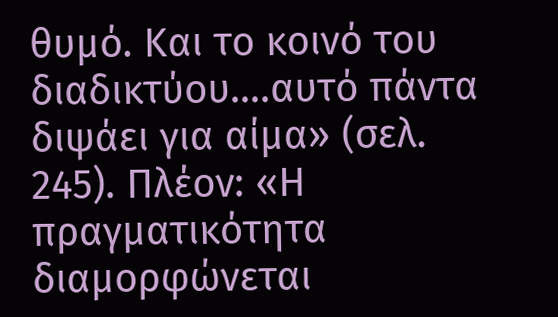θυμό. Και το κοινό του διαδικτύου….αυτό πάντα διψάει για αίμα» (σελ. 245). Πλέον: «Η πραγματικότητα διαμορφώνεται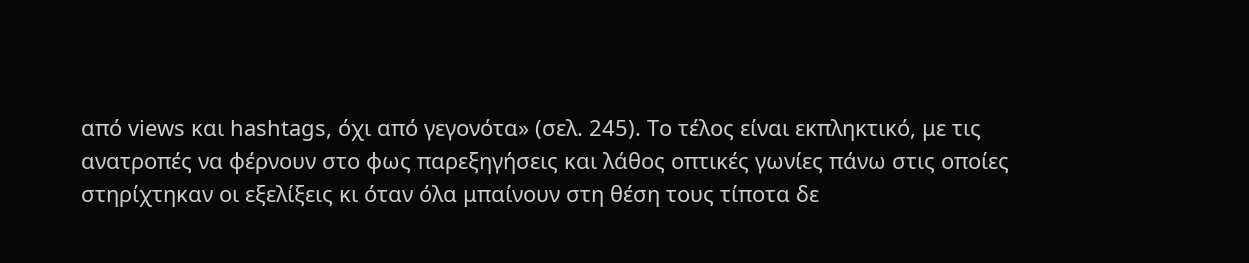από views και hashtags, όχι από γεγονότα» (σελ. 245). Το τέλος είναι εκπληκτικό, με τις ανατροπές να φέρνουν στο φως παρεξηγήσεις και λάθος οπτικές γωνίες πάνω στις οποίες στηρίχτηκαν οι εξελίξεις κι όταν όλα μπαίνουν στη θέση τους τίποτα δε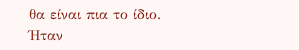θα είναι πια το ίδιο.
Ήταν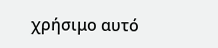χρήσιμο αυτό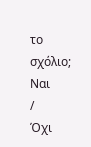το σχόλιο;
Ναι
/
Όχι